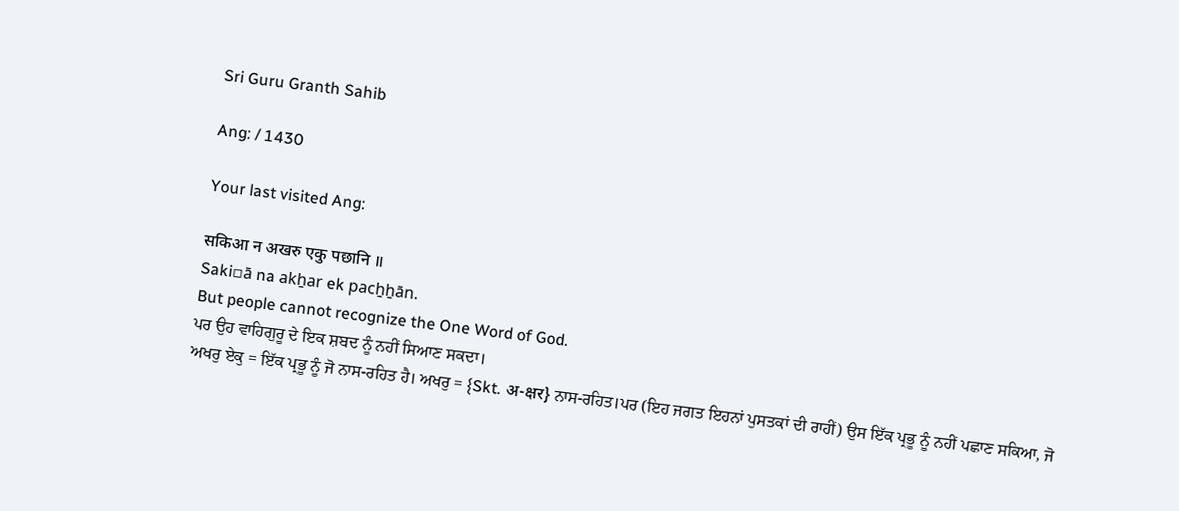Sri Guru Granth Sahib

Ang: / 1430

Your last visited Ang:

सकिआ न अखरु एकु पछानि ॥
Saki▫ā na akẖar ek pacẖẖān.
But people cannot recognize the One Word of God.
ਪਰ ਉਹ ਵਾਹਿਗੁਰੂ ਦੇ ਇਕ ਸ਼ਬਦ ਨੂੰ ਨਹੀਂ ਸਿਆਣ ਸਕਦਾ।
ਅਖਰੁ ਏਕੁ = ਇੱਕ ਪ੍ਰਭੂ ਨੂੰ ਜੋ ਨਾਸ-ਰਹਿਤ ਹੈ। ਅਖਰੁ = {Skt. अ-क्षर} ਨਾਸ-ਰਹਿਤ।ਪਰ (ਇਹ ਜਗਤ ਇਹਨਾਂ ਪੁਸਤਕਾਂ ਦੀ ਰਾਹੀਂ) ਉਸ ਇੱਕ ਪ੍ਰਭੂ ਨੂੰ ਨਹੀਂ ਪਛਾਣ ਸਕਿਆ, ਜੋ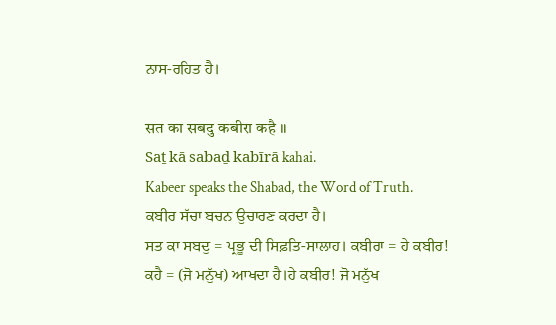ਨਾਸ-ਰਹਿਤ ਹੈ।

सत का सबदु कबीरा कहै ॥
Saṯ kā sabaḏ kabīrā kahai.
Kabeer speaks the Shabad, the Word of Truth.
ਕਬੀਰ ਸੱਚਾ ਬਚਨ ਉਚਾਰਣ ਕਰਦਾ ਹੈ।
ਸਤ ਕਾ ਸਬਦੁ = ਪ੍ਰਭੂ ਦੀ ਸਿਫ਼ਤਿ-ਸਾਲਾਹ। ਕਬੀਰਾ = ਹੇ ਕਬੀਰ! ਕਹੈ = (ਜੋ ਮਨੁੱਖ) ਆਖਦਾ ਹੈ।ਹੇ ਕਬੀਰ! ਜੋ ਮਨੁੱਖ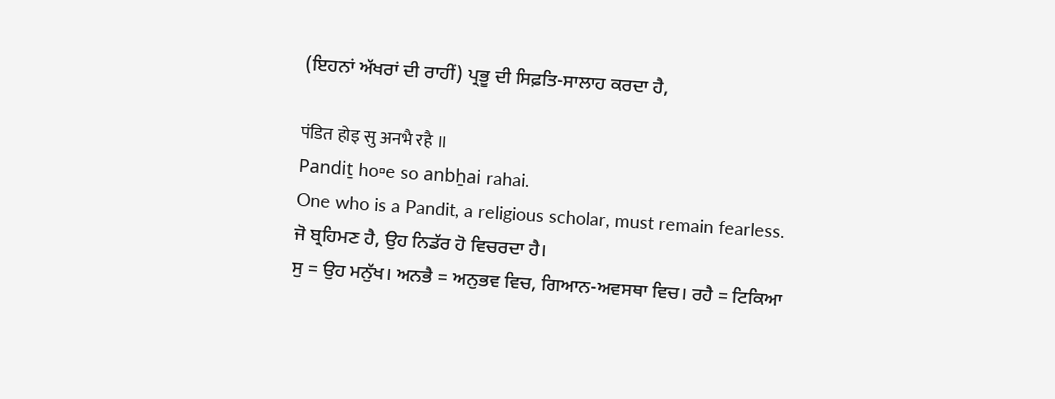(ਇਹਨਾਂ ਅੱਖਰਾਂ ਦੀ ਰਾਹੀਂ) ਪ੍ਰਭੂ ਦੀ ਸਿਫ਼ਤਿ-ਸਾਲਾਹ ਕਰਦਾ ਹੈ,

पंडित होइ सु अनभै रहै ॥
Pandiṯ ho▫e so anbẖai rahai.
One who is a Pandit, a religious scholar, must remain fearless.
ਜੋ ਬ੍ਰਹਿਮਣ ਹੈ, ਉਹ ਨਿਡੱਰ ਹੋ ਵਿਚਰਦਾ ਹੈ।
ਸੁ = ਉਹ ਮਨੁੱਖ। ਅਨਭੈ = ਅਨੁਭਵ ਵਿਚ, ਗਿਆਨ-ਅਵਸਥਾ ਵਿਚ। ਰਹੈ = ਟਿਕਿਆ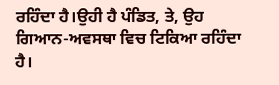ਰਹਿੰਦਾ ਹੈ।ਉਹੀ ਹੈ ਪੰਡਿਤ, ਤੇ, ਉਹ ਗਿਆਨ-ਅਵਸਥਾ ਵਿਚ ਟਿਕਿਆ ਰਹਿੰਦਾ ਹੈ।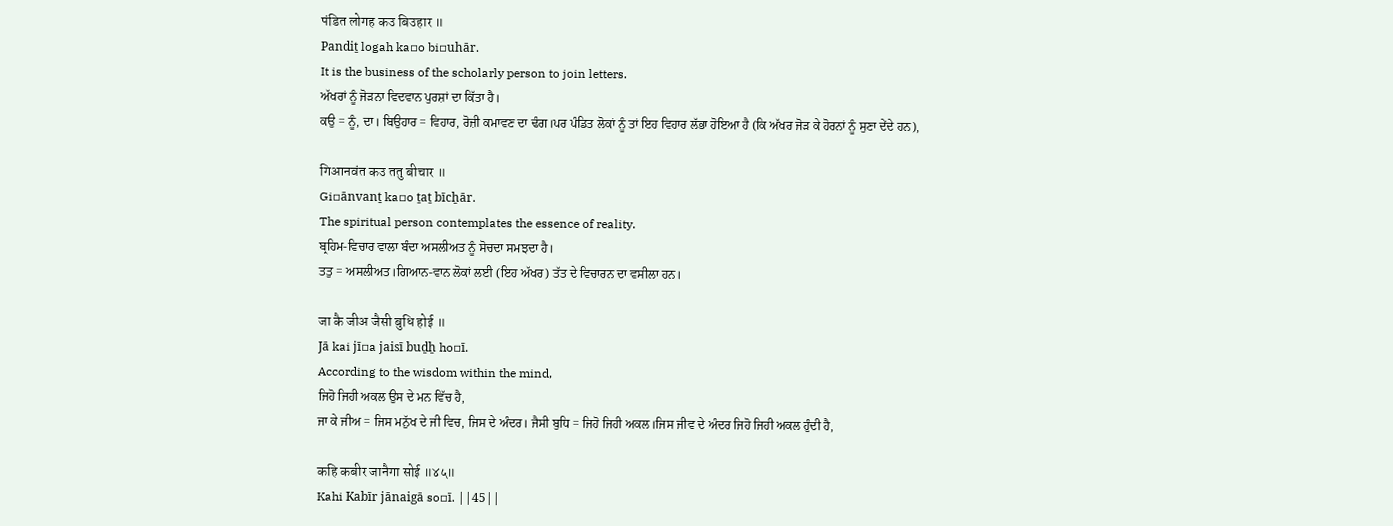पंडित लोगह कउ बिउहार ॥
Pandiṯ logah ka▫o bi▫uhār.
It is the business of the scholarly person to join letters.
ਅੱਖਰਾਂ ਨੂੰ ਜੋੜਨਾ ਵਿਦਵਾਨ ਪੁਰਸ਼ਾਂ ਦਾ ਕਿੱਤਾ ਹੈ।
ਕਉ = ਨੂੰ, ਦਾ। ਬਿਉਹਾਰ = ਵਿਹਾਰ, ਰੋਜ਼ੀ ਕਮਾਵਣ ਦਾ ਢੰਗ।ਪਰ ਪੰਡਿਤ ਲੋਕਾਂ ਨੂੰ ਤਾਂ ਇਹ ਵਿਹਾਰ ਲੱਭਾ ਹੋਇਆ ਹੈ (ਕਿ ਅੱਖਰ ਜੋੜ ਕੇ ਹੋਰਨਾਂ ਨੂੰ ਸੁਣਾ ਦੇਂਦੇ ਹਨ),

गिआनवंत कउ ततु बीचार ॥
Gi▫ānvanṯ ka▫o ṯaṯ bīcẖār.
The spiritual person contemplates the essence of reality.
ਬ੍ਰਹਿਮ-ਵਿਚਾਰ ਵਾਲਾ ਬੰਦਾ ਅਸਲੀਅਤ ਨੂੰ ਸੋਚਦਾ ਸਮਝਦਾ ਹੈ।
ਤਤੁ = ਅਸਲੀਅਤ।ਗਿਆਨ-ਵਾਨ ਲੋਕਾਂ ਲਈ (ਇਹ ਅੱਖਰ) ਤੱਤ ਦੇ ਵਿਚਾਰਨ ਦਾ ਵਸੀਲਾ ਹਨ।

जा कै जीअ जैसी बुधि होई ॥
Jā kai jī▫a jaisī buḏẖ ho▫ī.
According to the wisdom within the mind,
ਜਿਹੋ ਜਿਹੀ ਅਕਲ ਉਸ ਦੇ ਮਨ ਵਿੱਚ ਹੈ,
ਜਾ ਕੇ ਜੀਅ = ਜਿਸ ਮਨੁੱਖ ਦੇ ਜੀ ਵਿਚ, ਜਿਸ ਦੇ ਅੰਦਰ। ਜੈਸੀ ਬੁਧਿ = ਜਿਹੋ ਜਿਹੀ ਅਕਲ।ਜਿਸ ਜੀਵ ਦੇ ਅੰਦਰ ਜਿਹੋ ਜਿਹੀ ਅਕਲ ਹੁੰਦੀ ਹੈ,

कहि कबीर जानैगा सोई ॥४५॥
Kahi Kabīr jānaigā so▫ī. ||45||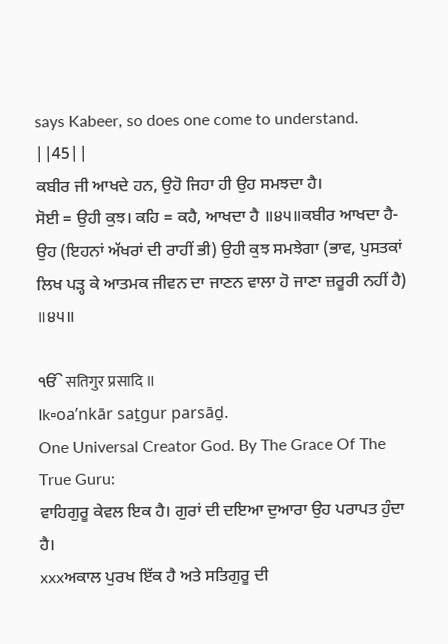says Kabeer, so does one come to understand. ||45||
ਕਬੀਰ ਜੀ ਆਖਦੇ ਹਨ, ਉਹੋ ਜਿਹਾ ਹੀ ਉਹ ਸਮਝਦਾ ਹੈ।
ਸੋਈ = ਉਹੀ ਕੁਝ। ਕਹਿ = ਕਹੈ, ਆਖਦਾ ਹੈ ॥੪੫॥ਕਬੀਰ ਆਖਦਾ ਹੈ- ਉਹ (ਇਹਨਾਂ ਅੱਖਰਾਂ ਦੀ ਰਾਹੀਂ ਭੀ) ਉਹੀ ਕੁਝ ਸਮਝੇਗਾ (ਭਾਵ, ਪੁਸਤਕਾਂ ਲਿਖ ਪੜ੍ਹ ਕੇ ਆਤਮਕ ਜੀਵਨ ਦਾ ਜਾਣਨ ਵਾਲਾ ਹੋ ਜਾਣਾ ਜ਼ਰੂਰੀ ਨਹੀਂ ਹੈ) ॥੪੫॥

ੴ सतिगुर प्रसादि ॥
Ik▫oaʼnkār saṯgur parsāḏ.
One Universal Creator God. By The Grace Of The True Guru:
ਵਾਹਿਗੁਰੂ ਕੇਵਲ ਇਕ ਹੈ। ਗੁਰਾਂ ਦੀ ਦਇਆ ਦੁਆਰਾ ਉਹ ਪਰਾਪਤ ਹੁੰਦਾ ਹੈ।
xxxਅਕਾਲ ਪੁਰਖ ਇੱਕ ਹੈ ਅਤੇ ਸਤਿਗੁਰੂ ਦੀ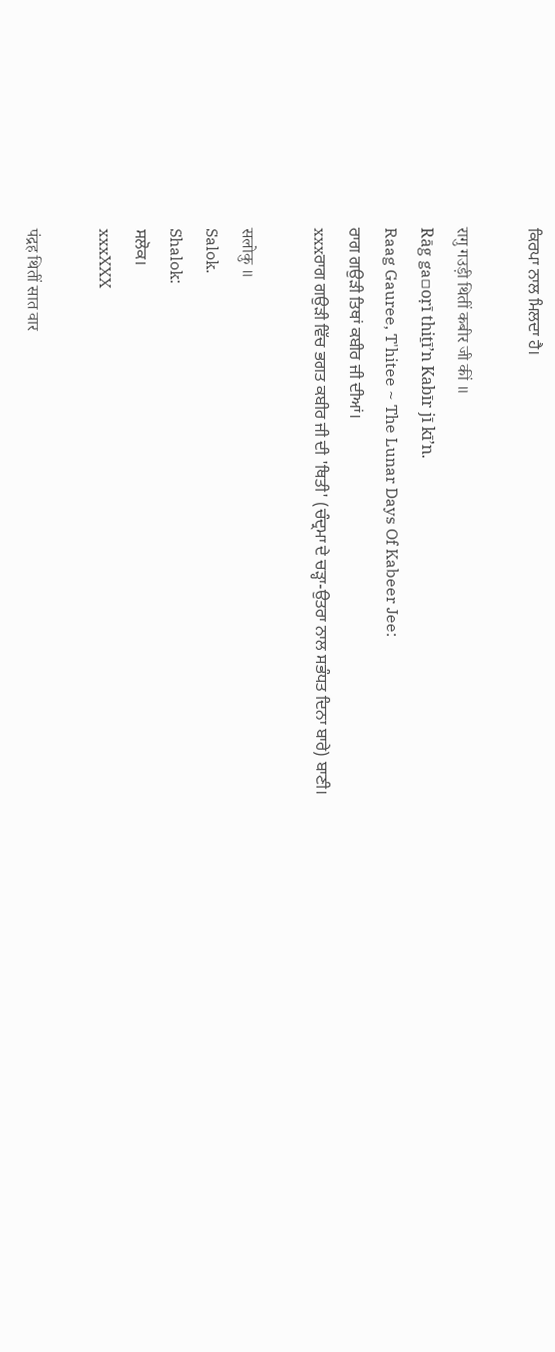ਕਿਰਪਾ ਨਾਲ ਮਿਲਦਾ ਹੈ।

रागु गउड़ी थितीं कबीर जी कीं ॥
Rāg ga▫oṛī thiṯīʼn Kabīr jī kīʼn.
Raag Gauree, T'hitee ~ The Lunar Days Of Kabeer Jee:
ਰਾਗ ਗਉੜੀ ਤਿਥਾਂ ਕਬੀਰ ਜੀ ਦੀਆਂ।
xxxਰਾਗ ਗਉੜੀ ਵਿੱਚ ਭਗਤ ਕਬੀਰ ਜੀ ਦੀ 'ਥਿਤੀ' (ਚੰਦ੍ਰਮਾ ਦੇ ਚੜ੍ਹਾ-ਉਤਰਾ ਨਾਲ ਸਭੰਧਤ ਦਿਨਾ ਬਾਰੇ) ਬਾਣੀ।

सलोकु ॥
Salok.
Shalok:
ਸਲੋਕ।
xxxXXX

पंद्रह थितीं सात वार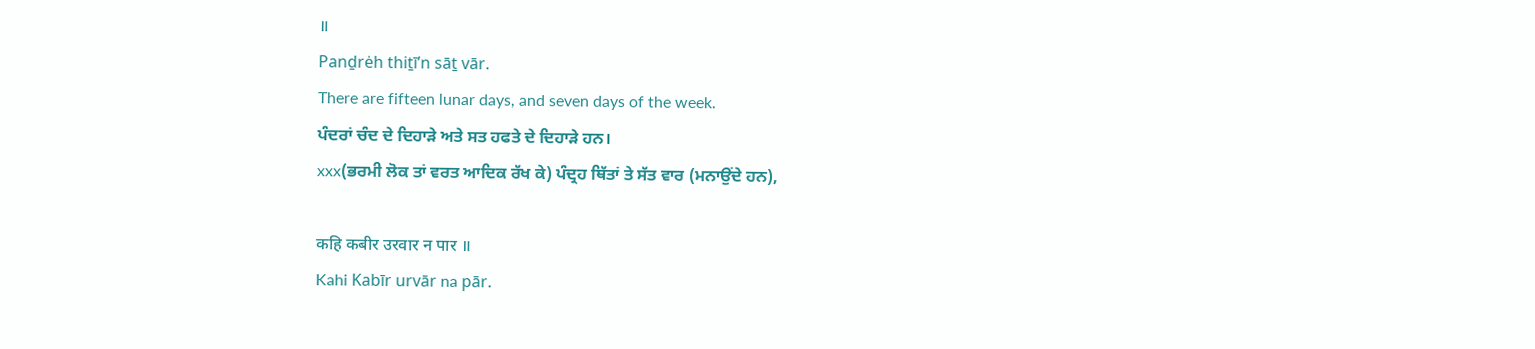॥
Panḏrėh thiṯīʼn sāṯ vār.
There are fifteen lunar days, and seven days of the week.
ਪੰਦਰਾਂ ਚੰਦ ਦੇ ਦਿਹਾੜੇ ਅਤੇ ਸਤ ਹਫਤੇ ਦੇ ਦਿਹਾੜੇ ਹਨ।
xxx(ਭਰਮੀ ਲੋਕ ਤਾਂ ਵਰਤ ਆਦਿਕ ਰੱਖ ਕੇ) ਪੰਦ੍ਰਹ ਥਿੱਤਾਂ ਤੇ ਸੱਤ ਵਾਰ (ਮਨਾਉਂਦੇ ਹਨ),

कहि कबीर उरवार न पार ॥
Kahi Kabīr urvār na pār.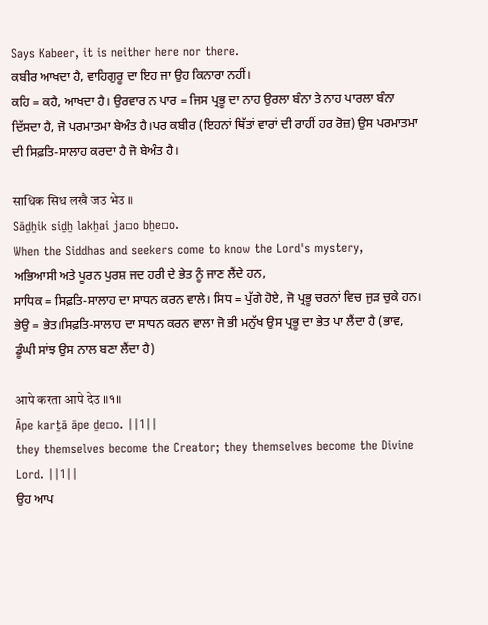Says Kabeer, it is neither here nor there.
ਕਬੀਰ ਆਖਦਾ ਹੈ, ਵਾਹਿਗੁਰੂ ਦਾ ਇਹ ਜਾ ਉਹ ਕਿਨਾਰਾ ਨਹੀਂ।
ਕਹਿ = ਕਹੈ, ਆਖਦਾ ਹੈ। ਉਰਵਾਰ ਨ ਪਾਰ = ਜਿਸ ਪ੍ਰਭੂ ਦਾ ਨਾਹ ਉਰਲਾ ਬੰਨਾ ਤੇ ਨਾਹ ਪਾਰਲਾ ਬੰਨਾ ਦਿੱਸਦਾ ਹੈ, ਜੋ ਪਰਮਾਤਮਾ ਬੇਅੰਤ ਹੈ।ਪਰ ਕਬੀਰ (ਇਹਨਾਂ ਥਿੱਤਾਂ ਵਾਰਾਂ ਦੀ ਰਾਹੀਂ ਹਰ ਰੋਜ਼) ਉਸ ਪਰਮਾਤਮਾ ਦੀ ਸਿਫ਼ਤਿ-ਸਾਲਾਹ ਕਰਦਾ ਹੈ ਜੋ ਬੇਅੰਤ ਹੈ।

साधिक सिध लखै जउ भेउ ॥
Sāḏẖik siḏẖ lakẖai ja▫o bẖe▫o.
When the Siddhas and seekers come to know the Lord's mystery,
ਅਭਿਆਸੀ ਅਤੇ ਪੂਰਨ ਪੁਰਸ਼ ਜਦ ਹਰੀ ਦੇ ਭੇਤ ਨੂੰ ਜਾਣ ਲੈਂਦੇ ਹਨ,
ਸਾਧਿਕ = ਸਿਫ਼ਤਿ-ਸਾਲਾਹ ਦਾ ਸਾਧਨ ਕਰਨ ਵਾਲੇ। ਸਿਧ = ਪੁੱਗੇ ਹੋਏ, ਜੋ ਪ੍ਰਭੂ ਚਰਨਾਂ ਵਿਚ ਜੁੜ ਚੁਕੇ ਹਨ। ਭੇਉ = ਭੇਤ।ਸਿਫ਼ਤਿ-ਸਾਲਾਹ ਦਾ ਸਾਧਨ ਕਰਨ ਵਾਲਾ ਜੋ ਭੀ ਮਨੁੱਖ ਉਸ ਪ੍ਰਭੂ ਦਾ ਭੇਤ ਪਾ ਲੈਂਦਾ ਹੈ (ਭਾਵ, ਡੂੰਘੀ ਸਾਂਝ ਉਸ ਨਾਲ ਬਣਾ ਲੈਂਦਾ ਹੈ)

आपे करता आपे देउ ॥१॥
Āpe karṯā āpe ḏe▫o. ||1||
they themselves become the Creator; they themselves become the Divine Lord. ||1||
ਉਹ ਆਪ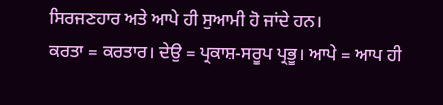ਸਿਰਜਣਹਾਰ ਅਤੇ ਆਪੇ ਹੀ ਸੁਆਮੀ ਹੋ ਜਾਂਦੇ ਹਨ।
ਕਰਤਾ = ਕਰਤਾਰ। ਦੇਉ = ਪ੍ਰਕਾਸ਼-ਸਰੂਪ ਪ੍ਰਭੂ। ਆਪੇ = ਆਪ ਹੀ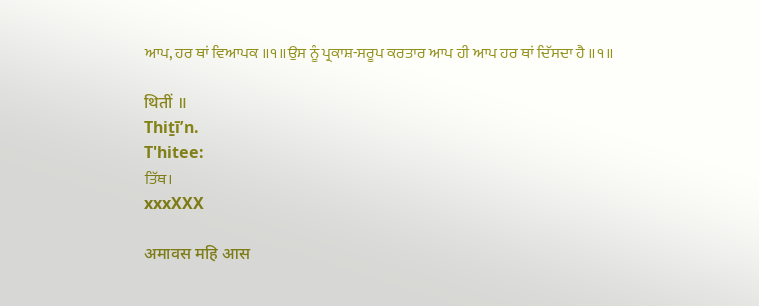ਆਪ, ਹਰ ਥਾਂ ਵਿਆਪਕ ॥੧॥ਉਸ ਨੂੰ ਪ੍ਰਕਾਸ਼-ਸਰੂਪ ਕਰਤਾਰ ਆਪ ਹੀ ਆਪ ਹਰ ਥਾਂ ਦਿੱਸਦਾ ਹੈ ॥੧॥

थितीं ॥
Thiṯīʼn.
T'hitee:
ਤਿੱਥ।
xxxXXX

अमावस महि आस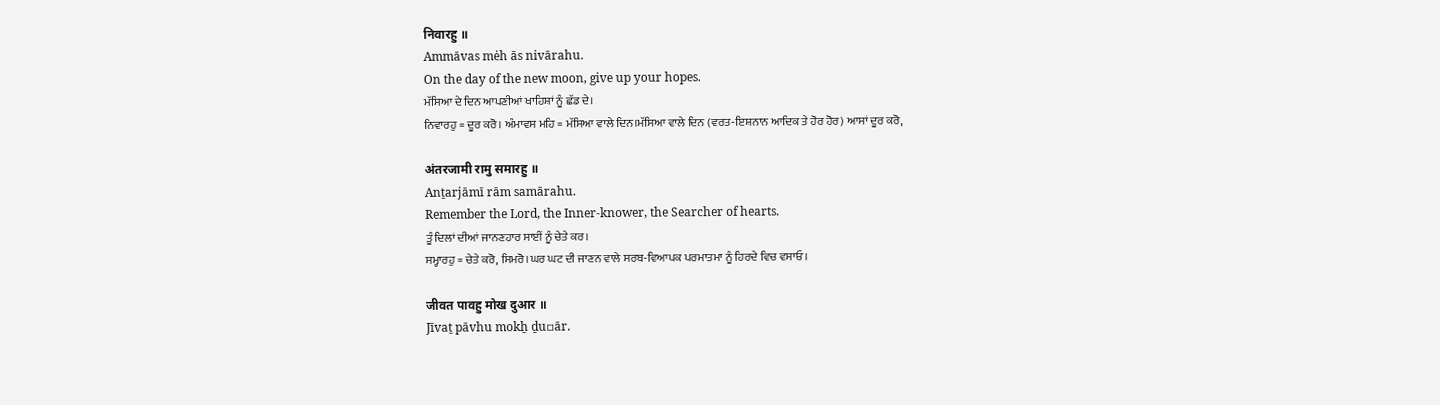निवारहु ॥
Ammāvas mėh ās nivārahu.
On the day of the new moon, give up your hopes.
ਮੱਸਿਆ ਦੇ ਦਿਨ ਆਪਣੀਆਂ ਖਾਹਿਸ਼ਾਂ ਨੂੰ ਛੱਡ ਦੇ।
ਨਿਵਾਰਹੁ = ਦੂਰ ਕਰੋ। ਅੰਮਾਵਸ ਮਹਿ = ਮੱਸਿਆ ਵਾਲੇ ਦਿਨ।ਮੱਸਿਆ ਵਾਲੇ ਦਿਨ (ਵਰਤ-ਇਸ਼ਨਾਨ ਆਦਿਕ ਤੇ ਹੋਰ ਹੋਰ) ਆਸਾਂ ਦੂਰ ਕਰੋ,

अंतरजामी रामु समारहु ॥
Anṯarjāmī rām samārahu.
Remember the Lord, the Inner-knower, the Searcher of hearts.
ਤੂੰ ਦਿਲਾਂ ਦੀਆਂ ਜਾਨਣਹਾਰ ਸਾਈਂ ਨੂੰ ਚੇਤੇ ਕਰ।
ਸਮ੍ਹਾਰਹੁ = ਚੇਤੇ ਕਰੋ, ਸਿਮਰੋ।ਘਰ ਘਟ ਦੀ ਜਾਣਨ ਵਾਲੇ ਸਰਬ-ਵਿਆਪਕ ਪਰਮਾਤਮਾ ਨੂੰ ਹਿਰਦੇ ਵਿਚ ਵਸਾਓ।

जीवत पावहु मोख दुआर ॥
Jīvaṯ pāvhu mokẖ ḏu▫ār.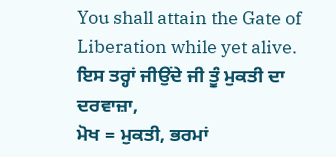You shall attain the Gate of Liberation while yet alive.
ਇਸ ਤਰ੍ਹਾਂ ਜੀਉਂਦੇ ਜੀ ਤੂੰ ਮੁਕਤੀ ਦਾ ਦਰਵਾਜ਼ਾ,
ਮੋਖ = ਮੁਕਤੀ, ਭਰਮਾਂ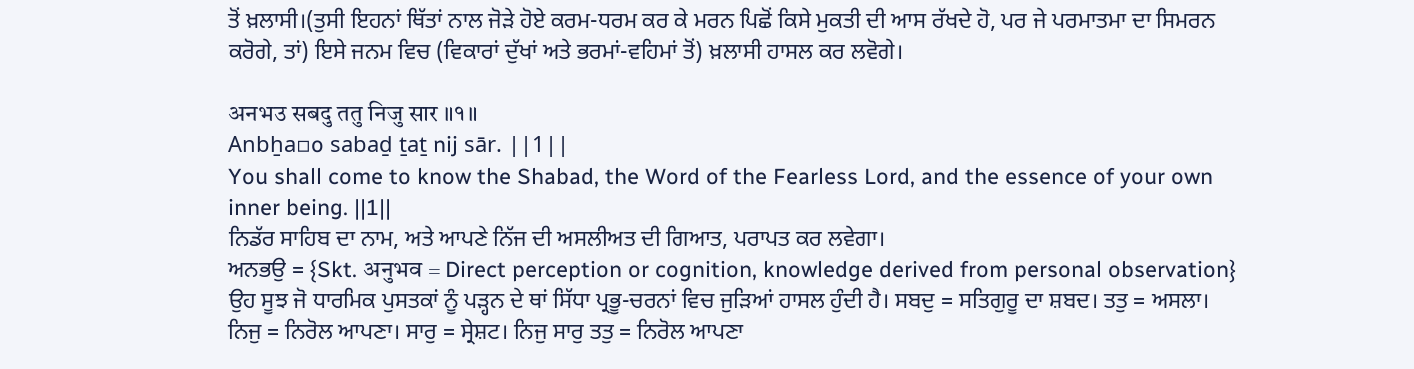ਤੋਂ ਖ਼ਲਾਸੀ।(ਤੁਸੀ ਇਹਨਾਂ ਥਿੱਤਾਂ ਨਾਲ ਜੋੜੇ ਹੋਏ ਕਰਮ-ਧਰਮ ਕਰ ਕੇ ਮਰਨ ਪਿਛੋਂ ਕਿਸੇ ਮੁਕਤੀ ਦੀ ਆਸ ਰੱਖਦੇ ਹੋ, ਪਰ ਜੇ ਪਰਮਾਤਮਾ ਦਾ ਸਿਮਰਨ ਕਰੋਗੇ, ਤਾਂ) ਇਸੇ ਜਨਮ ਵਿਚ (ਵਿਕਾਰਾਂ ਦੁੱਖਾਂ ਅਤੇ ਭਰਮਾਂ-ਵਹਿਮਾਂ ਤੋਂ) ਖ਼ਲਾਸੀ ਹਾਸਲ ਕਰ ਲਵੋਗੇ।

अनभउ सबदु ततु निजु सार ॥१॥
Anbẖa▫o sabaḏ ṯaṯ nij sār. ||1||
You shall come to know the Shabad, the Word of the Fearless Lord, and the essence of your own inner being. ||1||
ਨਿਡੱਰ ਸਾਹਿਬ ਦਾ ਨਾਮ, ਅਤੇ ਆਪਣੇ ਨਿੱਜ ਦੀ ਅਸਲੀਅਤ ਦੀ ਗਿਆਤ, ਪਰਾਪਤ ਕਰ ਲਵੇਗਾ।
ਅਨਭਉ = {Skt. अनुभव = Direct perception or cognition, knowledge derived from personal observation} ਉਹ ਸੂਝ ਜੋ ਧਾਰਮਿਕ ਪੁਸਤਕਾਂ ਨੂੰ ਪੜ੍ਹਨ ਦੇ ਥਾਂ ਸਿੱਧਾ ਪ੍ਰਭੂ-ਚਰਨਾਂ ਵਿਚ ਜੁੜਿਆਂ ਹਾਸਲ ਹੁੰਦੀ ਹੈ। ਸਬਦੁ = ਸਤਿਗੁਰੂ ਦਾ ਸ਼ਬਦ। ਤਤੁ = ਅਸਲਾ। ਨਿਜੁ = ਨਿਰੋਲ ਆਪਣਾ। ਸਾਰੁ = ਸ੍ਰੇਸ਼ਟ। ਨਿਜੁ ਸਾਰੁ ਤਤੁ = ਨਿਰੋਲ ਆਪਣਾ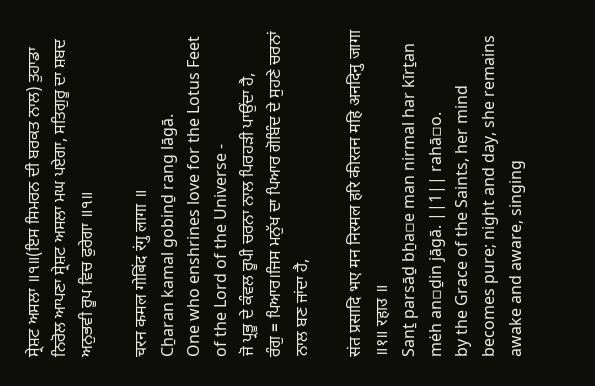ਸ੍ਰੇਸ਼ਟ ਅਸਲਾ ॥੧॥(ਇਸ ਸਿਮਰਨ ਦੀ ਬਰਕਤ ਨਾਲ) ਤੁਹਾਡਾ ਨਿਰੋਲ ਆਪਣਾ ਸ੍ਰੇਸ਼ਟ ਅਸਲਾ ਮਘ ਪਏਗਾ, ਸਤਿਗੁਰੂ ਦਾ ਸ਼ਬਦ ਅਨੁਭਵੀ ਰੂਪ ਵਿਚ ਫੁਰੇਗਾ ॥੧॥

चरन कमल गोबिंद रंगु लागा ॥
Cẖaran kamal gobinḏ rang lāgā.
One who enshrines love for the Lotus Feet of the Lord of the Universe -
ਜੋ ਪ੍ਰਭੂ ਦੇ ਕੰਵਲ ਰੂਪੀ ਚਰਨਾ ਨਾਲ ਪਿਰਹੜੀ ਪਾਉਂਦਾ ਹੈ,
ਰੰਗੁ = ਪਿਆਰ।ਜਿਸ ਮਨੁੱਖ ਦਾ ਪਿਆਰ ਗੋਬਿੰਦ ਦੇ ਸੁਹਣੇ ਚਰਨਾਂ ਨਾਲ ਬਣ ਜਾਂਦਾ ਹੈ,

संत प्रसादि भए मन निरमल हरि कीरतन महि अनदिनु जागा ॥१॥ रहाउ ॥
Sanṯ parsāḏ bẖa▫e man nirmal har kīrṯan mėh an▫ḏin jāgā. ||1|| rahā▫o.
by the Grace of the Saints, her mind becomes pure; night and day, she remains awake and aware, singing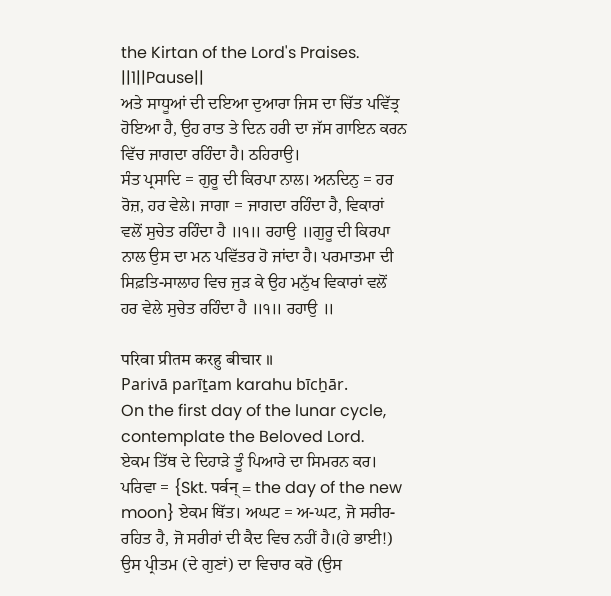the Kirtan of the Lord's Praises. ||1||Pause||
ਅਤੇ ਸਾਧੂਆਂ ਦੀ ਦਇਆ ਦੁਆਰਾ ਜਿਸ ਦਾ ਚਿੱਤ ਪਵਿੱਤ੍ਰ ਹੋਇਆ ਹੈ, ਉਹ ਰਾਤ ਤੇ ਦਿਨ ਹਰੀ ਦਾ ਜੱਸ ਗਾਇਨ ਕਰਨ ਵਿੱਚ ਜਾਗਦਾ ਰਹਿੰਦਾ ਹੈ। ਠਹਿਰਾਉ।
ਸੰਤ ਪ੍ਰਸਾਦਿ = ਗੁਰੂ ਦੀ ਕਿਰਪਾ ਨਾਲ। ਅਨਦਿਨੁ = ਹਰ ਰੋਜ਼, ਹਰ ਵੇਲੇ। ਜਾਗਾ = ਜਾਗਦਾ ਰਹਿੰਦਾ ਹੈ, ਵਿਕਾਰਾਂ ਵਲੋਂ ਸੁਚੇਤ ਰਹਿੰਦਾ ਹੈ ॥੧॥ ਰਹਾਉ ॥ਗੁਰੂ ਦੀ ਕਿਰਪਾ ਨਾਲ ਉਸ ਦਾ ਮਨ ਪਵਿੱਤਰ ਹੋ ਜਾਂਦਾ ਹੈ। ਪਰਮਾਤਮਾ ਦੀ ਸਿਫ਼ਤਿ-ਸਾਲਾਹ ਵਿਚ ਜੁੜ ਕੇ ਉਹ ਮਨੁੱਖ ਵਿਕਾਰਾਂ ਵਲੋਂ ਹਰ ਵੇਲੇ ਸੁਚੇਤ ਰਹਿੰਦਾ ਹੈ ॥੧॥ ਰਹਾਉ ॥

परिवा प्रीतम करहु बीचार ॥
Parivā parīṯam karahu bīcẖār.
On the first day of the lunar cycle, contemplate the Beloved Lord.
ਏਕਮ ਤਿੱਥ ਦੇ ਦਿਹਾੜੇ ਤੂੰ ਪਿਆਰੇ ਦਾ ਸਿਮਰਨ ਕਰ।
ਪਰਿਵਾ = {Skt. पर्वन् = the day of the new moon} ਏਕਮ ਥਿੱਤ। ਅਘਟ = ਅ-ਘਟ, ਜੋ ਸਰੀਰ-ਰਹਿਤ ਹੈ, ਜੋ ਸਰੀਰਾਂ ਦੀ ਕੈਦ ਵਿਚ ਨਹੀਂ ਹੈ।(ਹੇ ਭਾਈ!) ਉਸ ਪ੍ਰੀਤਮ (ਦੇ ਗੁਣਾਂ) ਦਾ ਵਿਚਾਰ ਕਰੋ (ਉਸ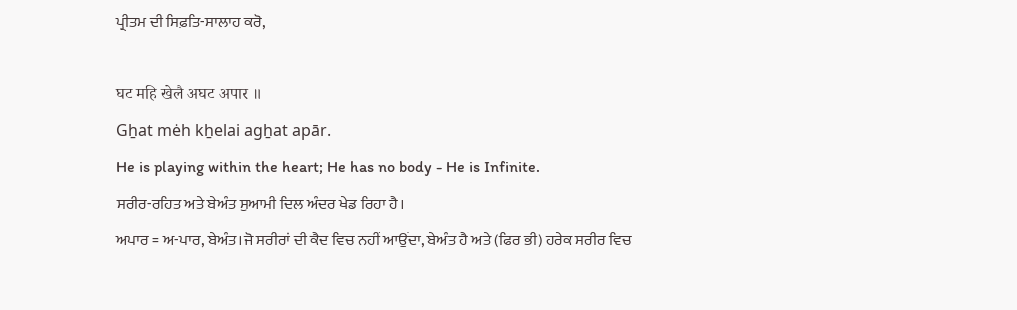ਪ੍ਰੀਤਮ ਦੀ ਸਿਫ਼ਤਿ-ਸਾਲਾਹ ਕਰੋ,

घट महि खेलै अघट अपार ॥
Gẖat mėh kẖelai agẖat apār.
He is playing within the heart; He has no body - He is Infinite.
ਸਰੀਰ-ਰਹਿਤ ਅਤੇ ਬੇਅੰਤ ਸੁਆਮੀ ਦਿਲ ਅੰਦਰ ਖੇਡ ਰਿਹਾ ਹੈ।
ਅਪਾਰ = ਅ-ਪਾਰ, ਬੇਅੰਤ।ਜੋ ਸਰੀਰਾਂ ਦੀ ਕੈਦ ਵਿਚ ਨਹੀਂ ਆਉਂਦਾ, ਬੇਅੰਤ ਹੈ ਅਤੇ (ਫਿਰ ਭੀ) ਹਰੇਕ ਸਰੀਰ ਵਿਚ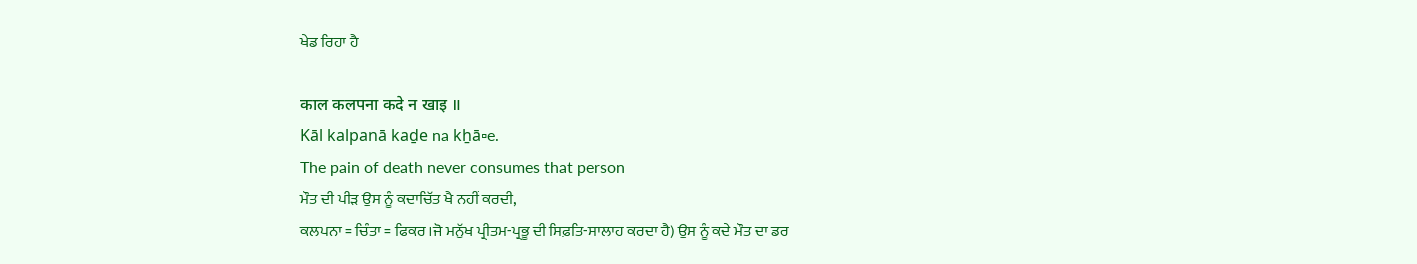ਖੇਡ ਰਿਹਾ ਹੈ

काल कलपना कदे न खाइ ॥
Kāl kalpanā kaḏe na kẖā▫e.
The pain of death never consumes that person
ਮੌਤ ਦੀ ਪੀੜ ਉਸ ਨੂੰ ਕਦਾਚਿੱਤ ਖੈ ਨਹੀਂ ਕਰਦੀ,
ਕਲਪਨਾ = ਚਿੰਤਾ = ਫਿਕਰ।ਜੋ ਮਨੁੱਖ ਪ੍ਰੀਤਮ-ਪ੍ਰਭੂ ਦੀ ਸਿਫ਼ਤਿ-ਸਾਲਾਹ ਕਰਦਾ ਹੈ) ਉਸ ਨੂੰ ਕਦੇ ਮੌਤ ਦਾ ਡਰ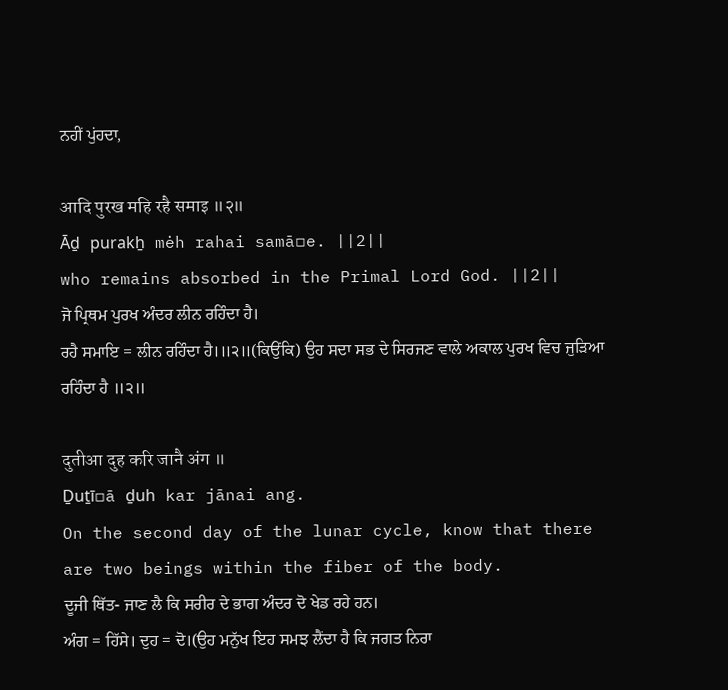ਨਹੀਂ ਪੁਂਹਦਾ,

आदि पुरख महि रहै समाइ ॥२॥
Āḏ purakẖ mėh rahai samā▫e. ||2||
who remains absorbed in the Primal Lord God. ||2||
ਜੋ ਪ੍ਰਿਥਮ ਪੁਰਖ ਅੰਦਰ ਲੀਨ ਰਹਿੰਦਾ ਹੈ।
ਰਹੈ ਸਮਾਇ = ਲੀਨ ਰਹਿੰਦਾ ਹੈ।॥੨॥(ਕਿਉਂਕਿ) ਉਹ ਸਦਾ ਸਭ ਦੇ ਸਿਰਜਣ ਵਾਲੇ ਅਕਾਲ ਪੁਰਖ ਵਿਚ ਜੁੜਿਆ ਰਹਿੰਦਾ ਹੈ ॥੨॥

दुतीआ दुह करि जानै अंग ॥
Ḏuṯī▫ā ḏuh kar jānai ang.
On the second day of the lunar cycle, know that there are two beings within the fiber of the body.
ਦੂਜੀ ਥਿੱਤ- ਜਾਣ ਲੈ ਕਿ ਸਰੀਰ ਦੇ ਭਾਗ ਅੰਦਰ ਦੋ ਖੇਡ ਰਹੇ ਹਨ।
ਅੰਗ = ਹਿੱਸੇ। ਦੁਹ = ਦੋ।(ਉਹ ਮਨੁੱਖ ਇਹ ਸਮਝ ਲੈਂਦਾ ਹੈ ਕਿ ਜਗਤ ਨਿਰਾ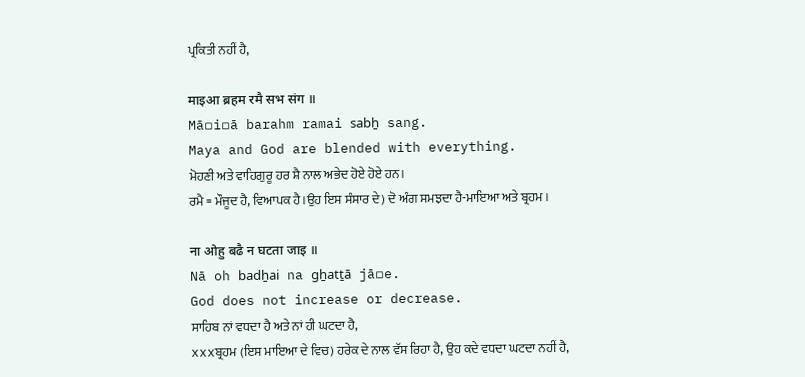ਪ੍ਰਕਿਤੀ ਨਹੀਂ ਹੈ,

माइआ ब्रहम रमै सभ संग ॥
Mā▫i▫ā barahm ramai sabẖ sang.
Maya and God are blended with everything.
ਮੋਹਣੀ ਅਤੇ ਵਾਹਿਗੁਰੂ ਹਰ ਸ਼ੈ ਨਾਲ ਅਭੇਦ ਹੋਏ ਹੋਏ ਹਨ।
ਰਮੈ = ਮੌਜੂਦ ਹੈ, ਵਿਆਪਕ ਹੈ।ਉਹ ਇਸ ਸੰਸਾਰ ਦੇ) ਦੋ ਅੰਗ ਸਮਝਦਾ ਹੈ-ਮਾਇਆ ਅਤੇ ਬ੍ਰਹਮ।

ना ओहु बढै न घटता जाइ ॥
Nā oh badẖai na gẖatṯā jā▫e.
God does not increase or decrease.
ਸਾਹਿਬ ਨਾਂ ਵਧਦਾ ਹੈ ਅਤੇ ਨਾਂ ਹੀ ਘਟਦਾ ਹੈ,
xxxਬ੍ਰਹਮ (ਇਸ ਮਾਇਆ ਦੇ ਵਿਚ) ਹਰੇਕ ਦੇ ਨਾਲ ਵੱਸ ਰਿਹਾ ਹੈ, ਉਹ ਕਦੇ ਵਧਦਾ ਘਟਦਾ ਨਹੀਂ ਹੈ,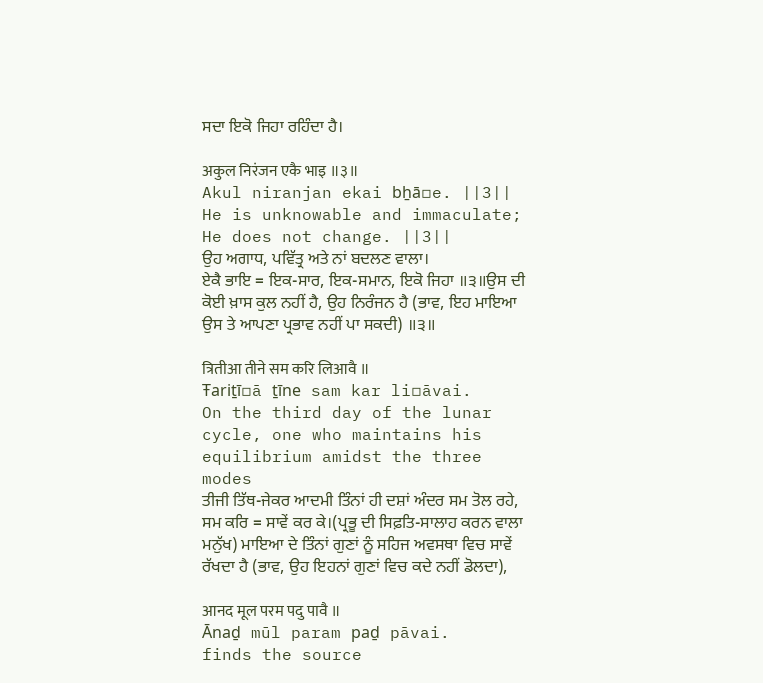ਸਦਾ ਇਕੋ ਜਿਹਾ ਰਹਿੰਦਾ ਹੈ।

अकुल निरंजन एकै भाइ ॥३॥
Akul niranjan ekai bẖā▫e. ||3||
He is unknowable and immaculate; He does not change. ||3||
ਉਹ ਅਗਾਧ, ਪਵਿੱਤ੍ਰ ਅਤੇ ਨਾਂ ਬਦਲਣ ਵਾਲਾ।
ਏਕੈ ਭਾਇ = ਇਕ-ਸਾਰ, ਇਕ-ਸਮਾਨ, ਇਕੋ ਜਿਹਾ ॥੩॥ਉਸ ਦੀ ਕੋਈ ਖ਼ਾਸ ਕੁਲ ਨਹੀਂ ਹੈ, ਉਹ ਨਿਰੰਜਨ ਹੈ (ਭਾਵ, ਇਹ ਮਾਇਆ ਉਸ ਤੇ ਆਪਣਾ ਪ੍ਰਭਾਵ ਨਹੀਂ ਪਾ ਸਕਦੀ) ॥੩॥

त्रितीआ तीने सम करि लिआवै ॥
Ŧariṯī▫ā ṯīne sam kar li▫āvai.
On the third day of the lunar cycle, one who maintains his equilibrium amidst the three modes
ਤੀਜੀ ਤਿੱਥ-ਜੇਕਰ ਆਦਮੀ ਤਿੰਨਾਂ ਹੀ ਦਸ਼ਾਂ ਅੰਦਰ ਸਮ ਤੋਲ ਰਹੇ,
ਸਮ ਕਰਿ = ਸਾਵੇਂ ਕਰ ਕੇ।(ਪ੍ਰਭੂ ਦੀ ਸਿਫ਼ਤਿ-ਸਾਲਾਹ ਕਰਨ ਵਾਲਾ ਮਨੁੱਖ) ਮਾਇਆ ਦੇ ਤਿੰਨਾਂ ਗੁਣਾਂ ਨੂੰ ਸਹਿਜ ਅਵਸਥਾ ਵਿਚ ਸਾਵੇਂ ਰੱਖਦਾ ਹੈ (ਭਾਵ, ਉਹ ਇਹਨਾਂ ਗੁਣਾਂ ਵਿਚ ਕਦੇ ਨਹੀਂ ਡੋਲਦਾ),

आनद मूल परम पदु पावै ॥
Ānaḏ mūl param paḏ pāvai.
finds the source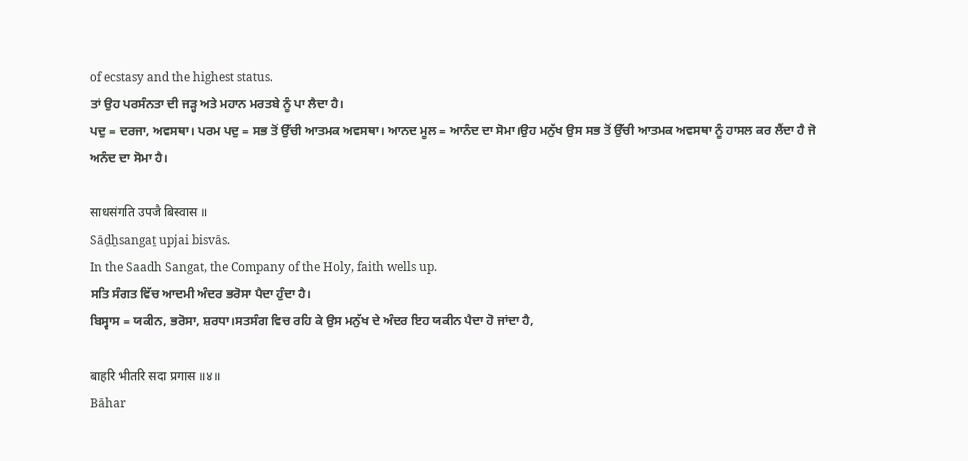of ecstasy and the highest status.
ਤਾਂ ਉਹ ਪਰਸੰਨਤਾ ਦੀ ਜੜ੍ਹ ਅਤੇ ਮਹਾਨ ਮਰਤਬੇ ਨੂੰ ਪਾ ਲੈਦਾ ਹੈ।
ਪਦੁ = ਦਰਜਾ, ਅਵਸਥਾ। ਪਰਮ ਪਦੁ = ਸਭ ਤੋਂ ਉੱਚੀ ਆਤਮਕ ਅਵਸਥਾ। ਆਨਦ ਮੂਲ = ਆਨੰਦ ਦਾ ਸੋਮਾ।ਉਹ ਮਨੁੱਖ ਉਸ ਸਭ ਤੋਂ ਉੱਚੀ ਆਤਮਕ ਅਵਸਥਾ ਨੂੰ ਹਾਸਲ ਕਰ ਲੈਂਦਾ ਹੈ ਜੋ ਅਨੰਦ ਦਾ ਸੋਮਾ ਹੈ।

साधसंगति उपजै बिस्वास ॥
Sāḏẖsangaṯ upjai bisvās.
In the Saadh Sangat, the Company of the Holy, faith wells up.
ਸਤਿ ਸੰਗਤ ਵਿੱਚ ਆਦਮੀ ਅੰਦਰ ਭਰੋਸਾ ਪੈਦਾ ਹੁੰਦਾ ਹੈ।
ਬਿਸ੍ਵਾਸ = ਯਕੀਨ, ਭਰੋਸਾ, ਸ਼ਰਧਾ।ਸਤਸੰਗ ਵਿਚ ਰਹਿ ਕੇ ਉਸ ਮਨੁੱਖ ਦੇ ਅੰਦਰ ਇਹ ਯਕੀਨ ਪੈਦਾ ਹੋ ਜਾਂਦਾ ਹੈ,

बाहरि भीतरि सदा प्रगास ॥४॥
Bāhar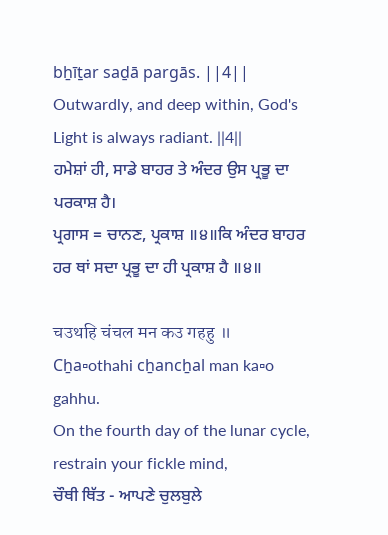bẖīṯar saḏā pargās. ||4||
Outwardly, and deep within, God's Light is always radiant. ||4||
ਹਮੇਸ਼ਾਂ ਹੀ, ਸਾਡੇ ਬਾਹਰ ਤੇ ਅੰਦਰ ਉਸ ਪ੍ਰਭੂ ਦਾ ਪਰਕਾਸ਼ ਹੈ।
ਪ੍ਰਗਾਸ = ਚਾਨਣ, ਪ੍ਰਕਾਸ਼ ॥੪॥ਕਿ ਅੰਦਰ ਬਾਹਰ ਹਰ ਥਾਂ ਸਦਾ ਪ੍ਰਭੂ ਦਾ ਹੀ ਪ੍ਰਕਾਸ਼ ਹੈ ॥੪॥

चउथहि चंचल मन कउ गहहु ॥
Cẖa▫othahi cẖancẖal man ka▫o gahhu.
On the fourth day of the lunar cycle, restrain your fickle mind,
ਚੌਥੀ ਥਿੱਤ - ਆਪਣੇ ਚੁਲਬੁਲੇ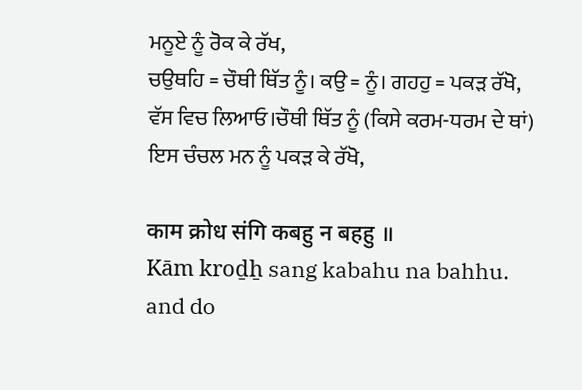ਮਨੂਏ ਨੂੰ ਰੋਕ ਕੇ ਰੱਖ,
ਚਉਥਹਿ = ਚੌਥੀ ਥਿੱਤ ਨੂੰ। ਕਉ = ਨੂੰ। ਗਹਹੁ = ਪਕੜ ਰੱਖੋ, ਵੱਸ ਵਿਚ ਲਿਆਓ।ਚੌਥੀ ਥਿੱਤ ਨੂੰ (ਕਿਸੇ ਕਰਮ-ਧਰਮ ਦੇ ਥਾਂ) ਇਸ ਚੰਚਲ ਮਨ ਨੂੰ ਪਕੜ ਕੇ ਰੱਖੋ,

काम क्रोध संगि कबहु न बहहु ॥
Kām kroḏẖ sang kabahu na bahhu.
and do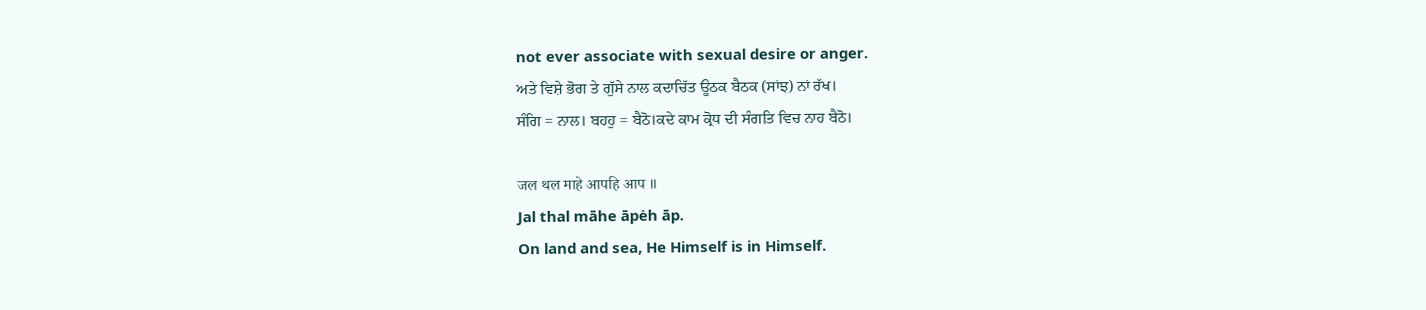not ever associate with sexual desire or anger.
ਅਤੇ ਵਿਸ਼ੇ ਭੋਗ ਤੇ ਗੁੱਸੇ ਨਾਲ ਕਦਾਚਿੱਤ ਊਠਕ ਬੈਠਕ (ਸਾਂਝ) ਨਾਂ ਰੱਖ।
ਸੰਗਿ = ਨਾਲ। ਬਹਹੁ = ਬੈਠੋ।ਕਦੇ ਕਾਮ ਕ੍ਰੋਧ ਦੀ ਸੰਗਤਿ ਵਿਚ ਨਾਹ ਬੈਠੋ।

जल थल माहे आपहि आप ॥
Jal thal māhe āpėh āp.
On land and sea, He Himself is in Himself.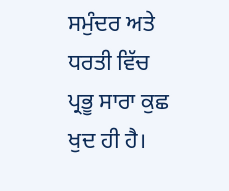ਸਮੁੰਦਰ ਅਤੇ ਧਰਤੀ ਵਿੱਚ ਪ੍ਰਭੂ ਸਾਰਾ ਕੁਛ ਖੁਦ ਹੀ ਹੈ।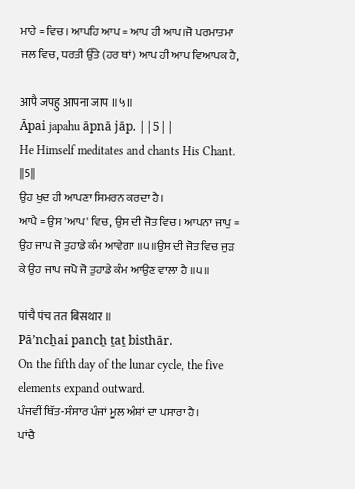ਮਾਹੇ = ਵਿਚ। ਆਪਹਿ ਆਪ = ਆਪ ਹੀ ਆਪ।ਜੋ ਪਰਮਾਤਮਾ ਜਲ ਵਿਚ, ਧਰਤੀ ਉੱਤੇ (ਹਰ ਥਾਂ) ਆਪ ਹੀ ਆਪ ਵਿਆਪਕ ਹੈ,

आपै जपहु आपना जाप ॥५॥
Āpai japahu āpnā jāp. ||5||
He Himself meditates and chants His Chant. ||5||
ਉਹ ਖੁਦ ਹੀ ਆਪਣਾ ਸਿਮਰਨ ਕਰਦਾ ਹੈ।
ਆਪੈ = ਉਸ 'ਆਪ' ਵਿਚ, ਉਸ ਦੀ ਜੋਤ ਵਿਚ। ਆਪਨਾ ਜਾਪੁ = ਉਹ ਜਾਪ ਜੋ ਤੁਹਾਡੇ ਕੰਮ ਆਵੇਗਾ ॥੫॥ਉਸ ਦੀ ਜੋਤ ਵਿਚ ਜੁੜ ਕੇ ਉਹ ਜਾਪ ਜਪੋ ਜੋ ਤੁਹਾਡੇ ਕੰਮ ਆਉਣ ਵਾਲਾ ਹੈ ॥੫॥

पांचै पंच तत बिसथार ॥
Pāʼncẖai pancẖ ṯaṯ bisthār.
On the fifth day of the lunar cycle, the five elements expand outward.
ਪੰਜਵੀਂ ਥਿੱਤ-ਸੰਸਾਰ ਪੰਜਾਂ ਮੂਲ ਅੰਸ਼ਾਂ ਦਾ ਪਸਾਰਾ ਹੈ।
ਪਾਂਚੈ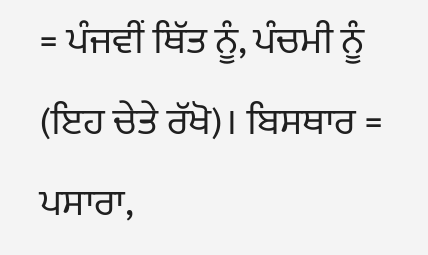= ਪੰਜਵੀਂ ਥਿੱਤ ਨੂੰ, ਪੰਚਮੀ ਨੂੰ (ਇਹ ਚੇਤੇ ਰੱਖੋ)। ਬਿਸਥਾਰ = ਪਸਾਰਾ,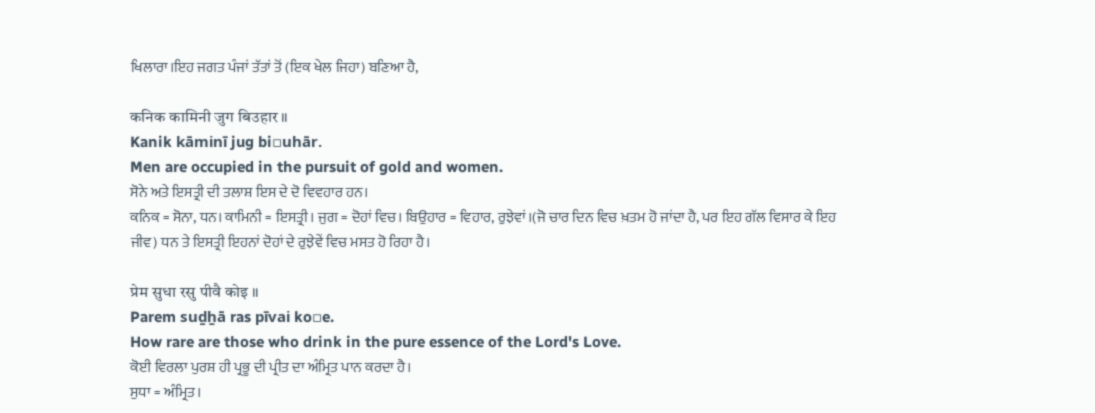ਖਿਲਾਰਾ।ਇਹ ਜਗਤ ਪੰਜਾਂ ਤੱਤਾਂ ਤੋਂ (ਇਕ ਖੇਲ ਜਿਹਾ) ਬਣਿਆ ਹੈ,

कनिक कामिनी जुग बिउहार ॥
Kanik kāminī jug bi▫uhār.
Men are occupied in the pursuit of gold and women.
ਸੋਨੇ ਅਤੇ ਇਸਤ੍ਰੀ ਦੀ ਤਲਾਸ਼ ਇਸ ਦੇ ਦੋ ਵਿਵਹਾਰ ਹਨ।
ਕਨਿਕ = ਸੋਨਾ, ਧਨ। ਕਾਮਿਨੀ = ਇਸਤ੍ਰੀ। ਜੁਗ = ਦੋਹਾਂ ਵਿਚ। ਬਿਉਹਾਰ = ਵਿਹਾਰ, ਰੁਝੇਵਾਂ।(ਜੋ ਚਾਰ ਦਿਨ ਵਿਚ ਖ਼ਤਮ ਹੋ ਜਾਂਦਾ ਹੈ, ਪਰ ਇਹ ਗੱਲ ਵਿਸਾਰ ਕੇ ਇਹ ਜੀਵ) ਧਨ ਤੇ ਇਸਤ੍ਰੀ ਇਹਨਾਂ ਦੋਹਾਂ ਦੇ ਰੁਝੇਵੇਂ ਵਿਚ ਮਸਤ ਹੋ ਰਿਹਾ ਹੈ।

प्रेम सुधा रसु पीवै कोइ ॥
Parem suḏẖā ras pīvai ko▫e.
How rare are those who drink in the pure essence of the Lord's Love.
ਕੋਈ ਵਿਰਲਾ ਪੁਰਸ਼ ਹੀ ਪ੍ਰਭੂ ਦੀ ਪ੍ਰੀਤ ਦਾ ਅੰਮ੍ਰਿਤ ਪਾਨ ਕਰਦਾ ਹੈ।
ਸੁਧਾ = ਅੰਮ੍ਰਿਤ।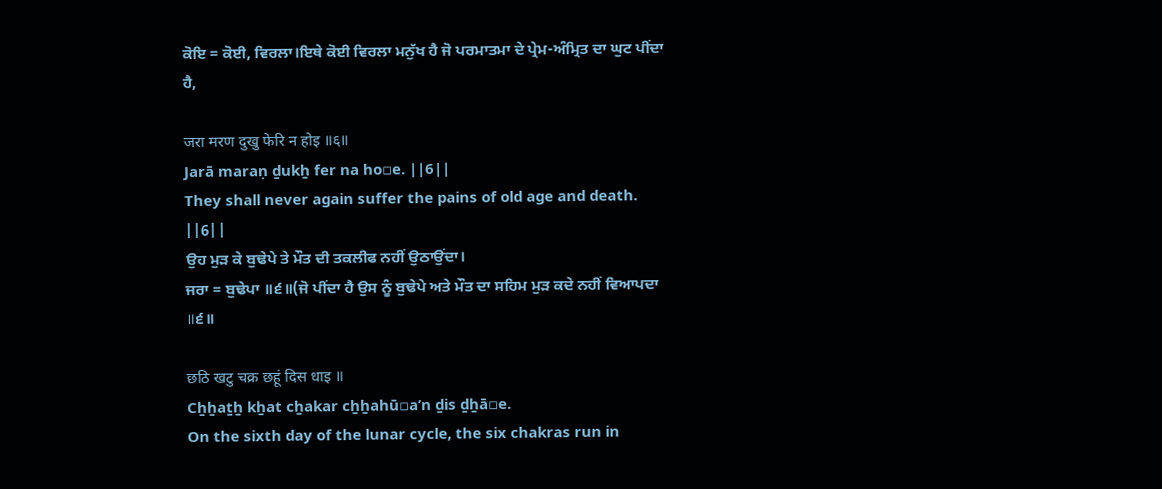ਕੋਇ = ਕੋਈ, ਵਿਰਲਾ।ਇਥੇ ਕੋਈ ਵਿਰਲਾ ਮਨੁੱਖ ਹੈ ਜੋ ਪਰਮਾਤਮਾ ਦੇ ਪ੍ਰੇਮ-ਅੰਮ੍ਰਿਤ ਦਾ ਘੁਟ ਪੀਂਦਾ ਹੈ,

जरा मरण दुखु फेरि न होइ ॥६॥
Jarā maraṇ ḏukẖ fer na ho▫e. ||6||
They shall never again suffer the pains of old age and death. ||6||
ਉਹ ਮੁੜ ਕੇ ਬੁਢੇਪੇ ਤੇ ਮੌਤ ਦੀ ਤਕਲੀਫ ਨਹੀਂ ਉਠਾਉਂਦਾ।
ਜਰਾ = ਬੁਢੇਪਾ ॥੬॥(ਜੋ ਪੀਂਦਾ ਹੈ ਉਸ ਨੂੰ ਬੁਢੇਪੇ ਅਤੇ ਮੌਤ ਦਾ ਸਹਿਮ ਮੁੜ ਕਦੇ ਨਹੀਂ ਵਿਆਪਦਾ ॥੬॥

छठि खटु चक्र छहूं दिस धाइ ॥
Cẖẖaṯẖ kẖat cẖakar cẖẖahū▫aʼn ḏis ḏẖā▫e.
On the sixth day of the lunar cycle, the six chakras run in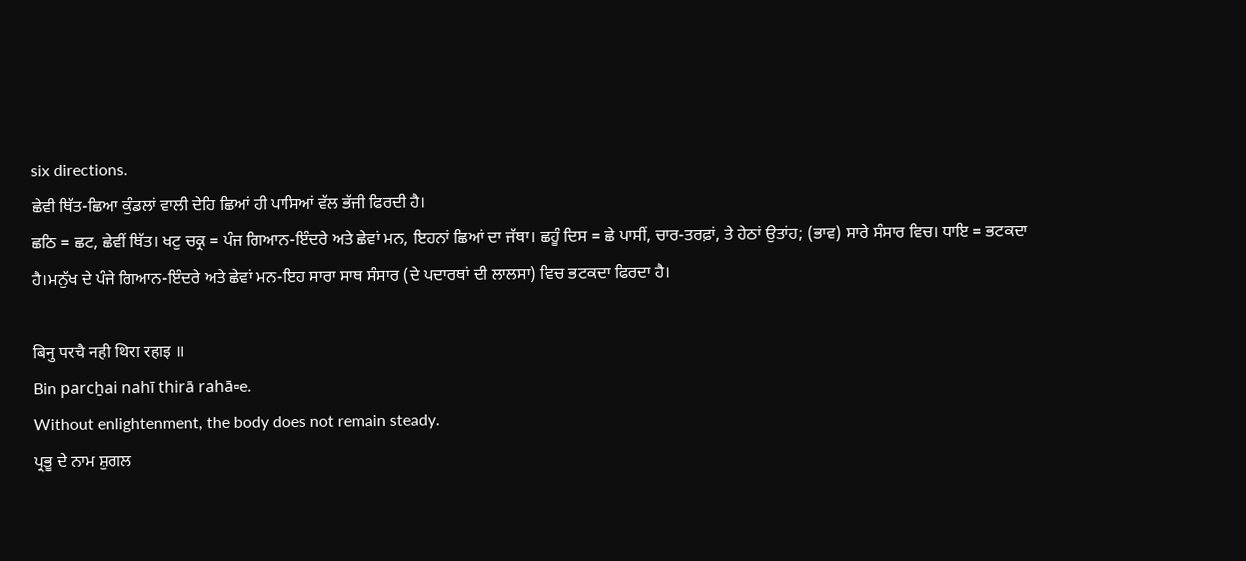six directions.
ਛੇਵੀ ਥਿੱਤ-ਛਿਆ ਕੁੰਡਲਾਂ ਵਾਲੀ ਦੇਹਿ ਛਿਆਂ ਹੀ ਪਾਸਿਆਂ ਵੱਲ ਭੱਜੀ ਫਿਰਦੀ ਹੈ।
ਛਠਿ = ਛਟ, ਛੇਵੀਂ ਥਿੱਤ। ਖਟੁ ਚਕ੍ਰ = ਪੰਜ ਗਿਆਨ-ਇੰਦਰੇ ਅਤੇ ਛੇਵਾਂ ਮਨ, ਇਹਨਾਂ ਛਿਆਂ ਦਾ ਜੱਥਾ। ਛਹੂੰ ਦਿਸ = ਛੇ ਪਾਸੀਂ, ਚਾਰ-ਤਰਫ਼ਾਂ, ਤੇ ਹੇਠਾਂ ਉਤਾਂਹ; (ਭਾਵ) ਸਾਰੇ ਸੰਸਾਰ ਵਿਚ। ਧਾਇ = ਭਟਕਦਾ ਹੈ।ਮਨੁੱਖ ਦੇ ਪੰਜੇ ਗਿਆਨ-ਇੰਦਰੇ ਅਤੇ ਛੇਵਾਂ ਮਨ-ਇਹ ਸਾਰਾ ਸਾਥ ਸੰਸਾਰ (ਦੇ ਪਦਾਰਥਾਂ ਦੀ ਲਾਲਸਾ) ਵਿਚ ਭਟਕਦਾ ਫਿਰਦਾ ਹੈ।

बिनु परचै नही थिरा रहाइ ॥
Bin parcẖai nahī thirā rahā▫e.
Without enlightenment, the body does not remain steady.
ਪ੍ਰਭੂ ਦੇ ਨਾਮ ਸ਼ੁਗਲ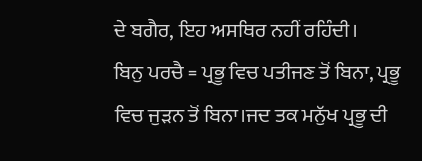ਦੇ ਬਗੈਰ, ਇਹ ਅਸਥਿਰ ਨਹੀਂ ਰਹਿੰਦੀ।
ਬਿਨੁ ਪਰਚੈ = ਪ੍ਰਭੂ ਵਿਚ ਪਤੀਜਣ ਤੋਂ ਬਿਨਾ, ਪ੍ਰਭੂ ਵਿਚ ਜੁੜਨ ਤੋਂ ਬਿਨਾ।ਜਦ ਤਕ ਮਨੁੱਖ ਪ੍ਰਭੂ ਦੀ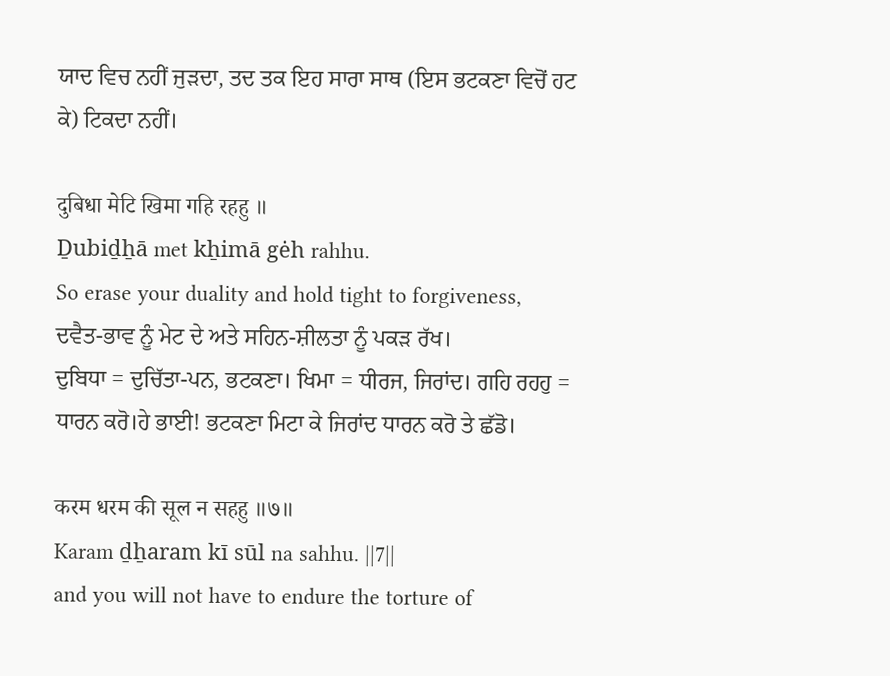ਯਾਦ ਵਿਚ ਨਹੀਂ ਜੁੜਦਾ, ਤਦ ਤਕ ਇਹ ਸਾਰਾ ਸਾਥ (ਇਸ ਭਟਕਣਾ ਵਿਚੋਂ ਹਟ ਕੇ) ਟਿਕਦਾ ਨਹੀਂ।

दुबिधा मेटि खिमा गहि रहहु ॥
Ḏubiḏẖā met kẖimā gėh rahhu.
So erase your duality and hold tight to forgiveness,
ਦਵੈਤ-ਭਾਵ ਨੂੰ ਮੇਟ ਦੇ ਅਤੇ ਸਹਿਨ-ਸ਼ੀਲਤਾ ਨੂੰ ਪਕੜ ਰੱਖ।
ਦੁਬਿਧਾ = ਦੁਚਿੱਤਾ-ਪਨ, ਭਟਕਣਾ। ਖਿਮਾ = ਧੀਰਜ, ਜਿਰਾਂਦ। ਗਹਿ ਰਹਹੁ = ਧਾਰਨ ਕਰੋ।ਹੇ ਭਾਈ! ਭਟਕਣਾ ਮਿਟਾ ਕੇ ਜਿਰਾਂਦ ਧਾਰਨ ਕਰੋ ਤੇ ਛੱਡੋ।

करम धरम की सूल न सहहु ॥७॥
Karam ḏẖaram kī sūl na sahhu. ||7||
and you will not have to endure the torture of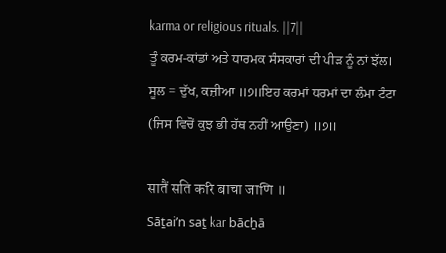karma or religious rituals. ||7||
ਤੂੰ ਕਰਮ-ਕਾਂਡਾਂ ਅਤੇ ਧਾਰਮਕ ਸੰਸਕਾਰਾਂ ਦੀ ਪੀੜ ਨੂੰ ਨਾਂ ਝੱਲ।
ਸੂਲ = ਦੁੱਖ, ਕਜ਼ੀਆ ॥੭॥ਇਹ ਕਰਮਾਂ ਧਰਮਾਂ ਦਾ ਲੰਮਾ ਟੰਟਾ (ਜਿਸ ਵਿਚੋਂ ਕੁਝ ਭੀ ਹੱਥ ਨਹੀਂ ਆਉਣਾ) ॥੭॥

सातैं सति करि बाचा जाणि ॥
Sāṯaiʼn saṯ kar bācẖā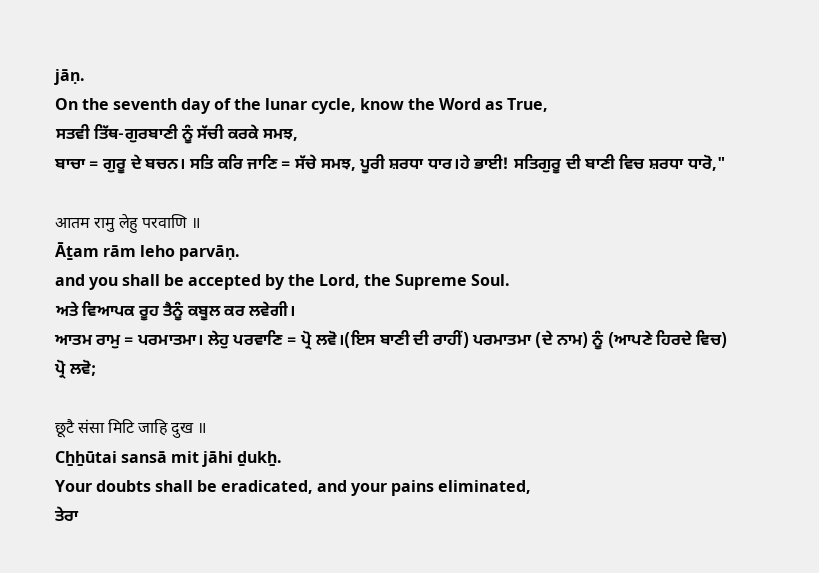jāṇ.
On the seventh day of the lunar cycle, know the Word as True,
ਸਤਵੀ ਤਿੱਥ-ਗੁਰਬਾਣੀ ਨੂੰ ਸੱਚੀ ਕਰਕੇ ਸਮਝ,
ਬਾਚਾ = ਗੁਰੂ ਦੇ ਬਚਨ। ਸਤਿ ਕਰਿ ਜਾਣਿ = ਸੱਚੇ ਸਮਝ, ਪੂਰੀ ਸ਼ਰਧਾ ਧਾਰ।ਹੇ ਭਾਈ! ਸਤਿਗੁਰੂ ਦੀ ਬਾਣੀ ਵਿਚ ਸ਼ਰਧਾ ਧਾਰੋ,"

आतम रामु लेहु परवाणि ॥
Āṯam rām leho parvāṇ.
and you shall be accepted by the Lord, the Supreme Soul.
ਅਤੇ ਵਿਆਪਕ ਰੂਹ ਤੈਨੂੰ ਕਬੂਲ ਕਰ ਲਵੇਗੀ।
ਆਤਮ ਰਾਮੁ = ਪਰਮਾਤਮਾ। ਲੇਹੁ ਪਰਵਾਣਿ = ਪ੍ਰੋ ਲਵੋ।(ਇਸ ਬਾਣੀ ਦੀ ਰਾਹੀਂ) ਪਰਮਾਤਮਾ (ਦੇ ਨਾਮ) ਨੂੰ (ਆਪਣੇ ਹਿਰਦੇ ਵਿਚ) ਪ੍ਰੋ ਲਵੋ;

छूटै संसा मिटि जाहि दुख ॥
Cẖẖūtai sansā mit jāhi ḏukẖ.
Your doubts shall be eradicated, and your pains eliminated,
ਤੇਰਾ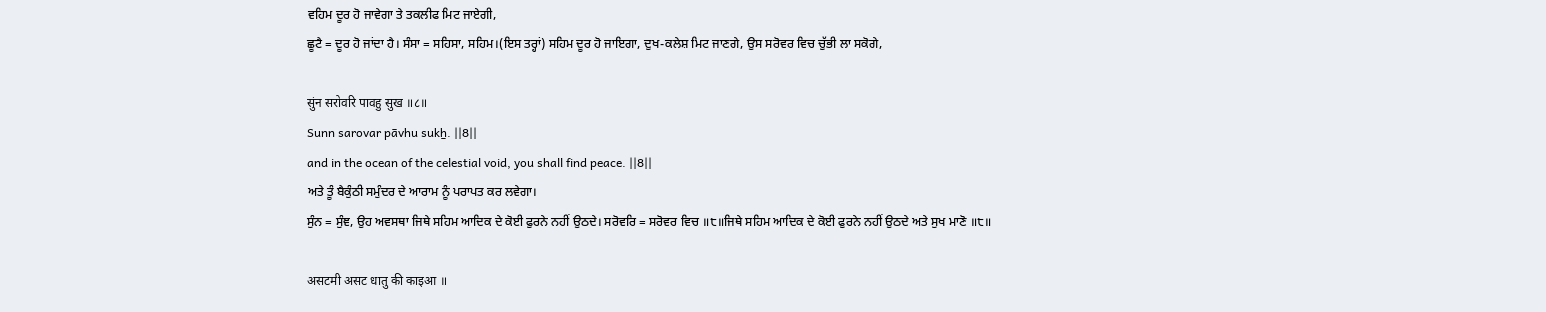ਵਹਿਮ ਦੂਰ ਹੋ ਜਾਵੇਗਾ ਤੇ ਤਕਲੀਫ ਮਿਟ ਜਾਏਗੀ,
ਛੂਟੈ = ਦੂਰ ਹੋ ਜਾਂਦਾ ਹੈ। ਸੰਸਾ = ਸਹਿਸਾ, ਸਹਿਮ।(ਇਸ ਤਰ੍ਹਾਂ) ਸਹਿਮ ਦੂਰ ਹੋ ਜਾਇਗਾ, ਦੁਖ-ਕਲੇਸ਼ ਮਿਟ ਜਾਣਗੇ, ਉਸ ਸਰੋਵਰ ਵਿਚ ਚੁੱਭੀ ਲਾ ਸਕੋਗੇ,

सुंन सरोवरि पावहु सुख ॥८॥
Sunn sarovar pāvhu sukẖ. ||8||
and in the ocean of the celestial void, you shall find peace. ||8||
ਅਤੇ ਤੂੰ ਬੈਕੁੰਠੀ ਸਮੁੰਦਰ ਦੇ ਆਰਾਮ ਨੂੰ ਪਰਾਪਤ ਕਰ ਲਵੇਗਾ।
ਸੁੰਨ = ਸੁੰਞ, ਉਹ ਅਵਸਥਾ ਜਿਥੇ ਸਹਿਮ ਆਦਿਕ ਦੇ ਕੋਈ ਫੁਰਨੇ ਨਹੀਂ ਉਠਦੇ। ਸਰੋਵਰਿ = ਸਰੋਵਰ ਵਿਚ ॥੮॥ਜਿਥੇ ਸਹਿਮ ਆਦਿਕ ਦੇ ਕੋਈ ਫੁਰਨੇ ਨਹੀਂ ਉਠਦੇ ਅਤੇ ਸੁਖ ਮਾਣੋ ॥੮॥

असटमी असट धातु की काइआ ॥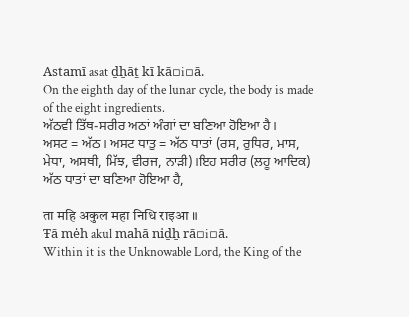Astamī asat ḏẖāṯ kī kā▫i▫ā.
On the eighth day of the lunar cycle, the body is made of the eight ingredients.
ਅੱਠਵੀ ਤਿੱਥ-ਸਰੀਰ ਅਠਾਂ ਅੰਗਾਂ ਦਾ ਬਣਿਆ ਹੋਇਆ ਹੈ।
ਅਸਟ = ਅੱਠ। ਅਸਟ ਧਾਤੁ = ਅੱਠ ਧਾਤਾਂ (ਰਸ, ਰੁਧਿਰ, ਮਾਸ, ਮੇਧਾ, ਅਸਥੀ, ਮਿੱਝ, ਵੀਰਜ, ਨਾੜੀ)।ਇਹ ਸਰੀਰ (ਲਹੂ ਆਦਿਕ) ਅੱਠ ਧਾਤਾਂ ਦਾ ਬਣਿਆ ਹੋਇਆ ਹੈ,

ता महि अकुल महा निधि राइआ ॥
Ŧā mėh akul mahā niḏẖ rā▫i▫ā.
Within it is the Unknowable Lord, the King of the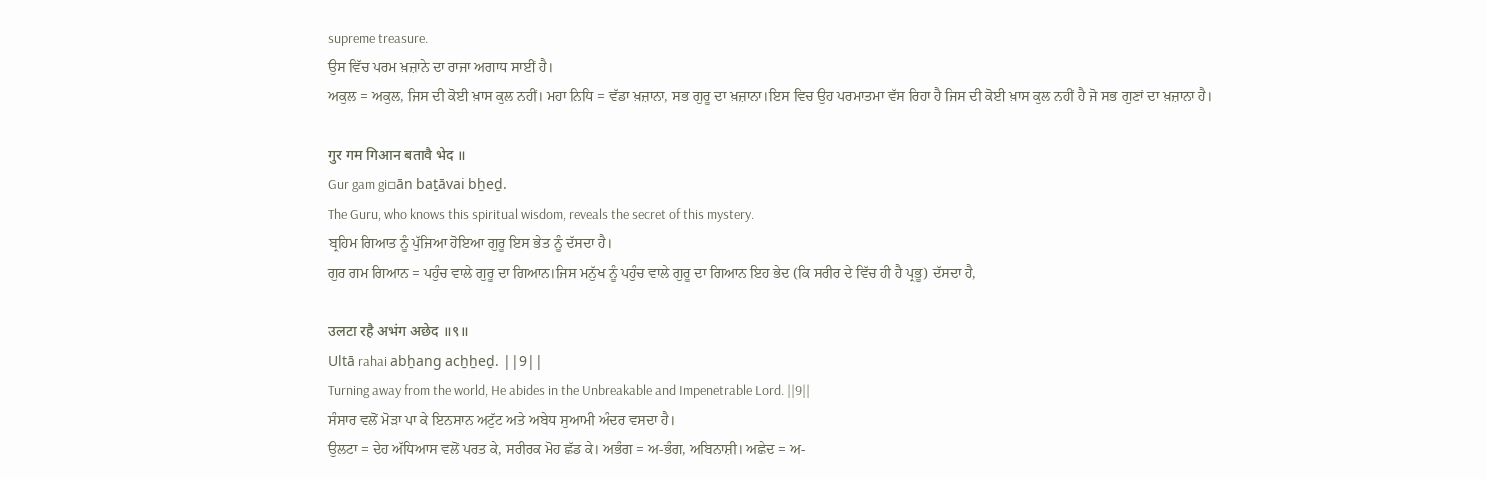supreme treasure.
ਉਸ ਵਿੱਚ ਪਰਮ ਖ਼ਜ਼ਾਨੇ ਦਾ ਰਾਜਾ ਅਗਾਧ ਸਾਈਂ ਹੈ।
ਅਕੁਲ = ਅਕੁਲ, ਜਿਸ ਦੀ ਕੋਈ ਖ਼ਾਸ ਕੁਲ ਨਹੀਂ। ਮਹਾ ਨਿਧਿ = ਵੱਡਾ ਖ਼ਜ਼ਾਨਾ, ਸਭ ਗੁਰੂ ਦਾ ਖ਼ਜ਼ਾਨਾ।ਇਸ ਵਿਚ ਉਹ ਪਰਮਾਤਮਾ ਵੱਸ ਰਿਹਾ ਹੈ ਜਿਸ ਦੀ ਕੋਈ ਖ਼ਾਸ ਕੁਲ ਨਹੀਂ ਹੈ ਜੋ ਸਭ ਗੁਣਾਂ ਦਾ ਖ਼ਜ਼ਾਨਾ ਹੈ।

गुर गम गिआन बतावै भेद ॥
Gur gam gi▫ān baṯāvai bẖeḏ.
The Guru, who knows this spiritual wisdom, reveals the secret of this mystery.
ਬ੍ਰਹਿਮ ਗਿਆਤ ਨੂੰ ਪੁੱਜਿਆ ਹੋਇਆ ਗੁਰੂ ਇਸ ਭੇਤ ਨੂੰ ਦੱਸਦਾ ਹੈ।
ਗੁਰ ਗਮ ਗਿਆਨ = ਪਹੁੰਚ ਵਾਲੇ ਗੁਰੂ ਦਾ ਗਿਆਨ।ਜਿਸ ਮਨੁੱਖ ਨੂੰ ਪਹੁੰਚ ਵਾਲੇ ਗੁਰੂ ਦਾ ਗਿਆਨ ਇਹ ਭੇਦ (ਕਿ ਸਰੀਰ ਦੇ ਵਿੱਚ ਹੀ ਹੈ ਪ੍ਰਭੂ) ਦੱਸਦਾ ਹੈ,

उलटा रहै अभंग अछेद ॥९॥
Ultā rahai abẖang acẖẖeḏ. ||9||
Turning away from the world, He abides in the Unbreakable and Impenetrable Lord. ||9||
ਸੰਸਾਰ ਵਲੋਂ ਮੋੜਾ ਪਾ ਕੇ ਇਨਸਾਨ ਅਟੁੱਟ ਅਤੇ ਅਬੇਧ ਸੁਆਮੀ ਅੰਦਰ ਵਸਦਾ ਹੈ।
ਉਲਟਾ = ਦੇਹ ਅੱਧਿਆਸ ਵਲੋਂ ਪਰਤ ਕੇ, ਸਰੀਰਕ ਮੋਹ ਛੱਡ ਕੇ। ਅਭੰਗ = ਅ-ਭੰਗ, ਅਬਿਨਾਸ਼ੀ। ਅਛੇਦ = ਅ-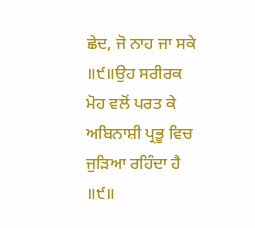ਛੇਦ, ਜੋ ਨਾਹ ਜਾ ਸਕੇ ॥੯॥ਉਹ ਸਰੀਰਕ ਮੋਹ ਵਲੋਂ ਪਰਤ ਕੇ ਅਬਿਨਾਸ਼ੀ ਪ੍ਰਭੂ ਵਿਚ ਜੁੜਿਆ ਰਹਿੰਦਾ ਹੈ ॥੯॥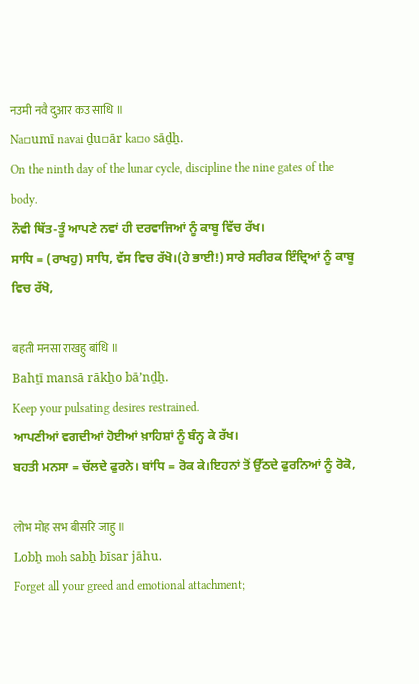नउमी नवै दुआर कउ साधि ॥
Na▫umī navai ḏu▫ār ka▫o sāḏẖ.
On the ninth day of the lunar cycle, discipline the nine gates of the body.
ਨੌਵੀ ਥਿੱਤ-ਤੂੰ ਆਪਣੇ ਨਵਾਂ ਹੀ ਦਰਵਾਜਿਆਂ ਨੂੰ ਕਾਬੂ ਵਿੱਚ ਰੱਖ।
ਸਾਧਿ = (ਰਾਖਹੁ) ਸਾਧਿ, ਵੱਸ ਵਿਚ ਰੱਖੋ।(ਹੇ ਭਾਈ!) ਸਾਰੇ ਸਰੀਰਕ ਇੰਦ੍ਰਿਆਂ ਨੂੰ ਕਾਬੂ ਵਿਚ ਰੱਖੋ,

बहती मनसा राखहु बांधि ॥
Bahṯī mansā rākẖo bāʼnḏẖ.
Keep your pulsating desires restrained.
ਆਪਣੀਆਂ ਵਗਦੀਆਂ ਹੋਈਆਂ ਖ਼ਾਹਿਸ਼ਾਂ ਨੂੰ ਬੰਨ੍ਹ ਕੇ ਰੱਖ।
ਬਹਤੀ ਮਨਸਾ = ਚੱਲਦੇ ਫੁਰਨੇ। ਬਾਂਧਿ = ਰੋਕ ਕੇ।ਇਹਨਾਂ ਤੋਂ ਉੱਠਦੇ ਫੁਰਨਿਆਂ ਨੂੰ ਰੋਕੋ,

लोभ मोह सभ बीसरि जाहु ॥
Lobẖ moh sabẖ bīsar jāhu.
Forget all your greed and emotional attachment;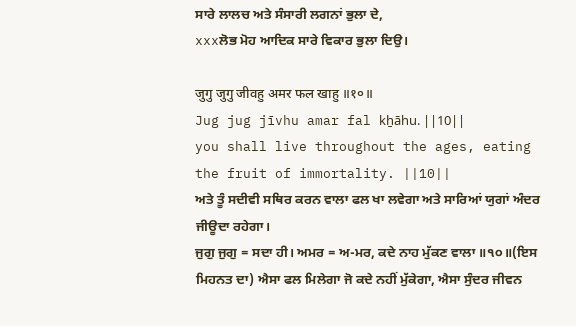ਸਾਰੇ ਲਾਲਚ ਅਤੇ ਸੰਸਾਰੀ ਲਗਨਾਂ ਭੁਲਾ ਦੇ,
xxxਲੋਭ ਮੋਹ ਆਦਿਕ ਸਾਰੇ ਵਿਕਾਰ ਭੁਲਾ ਦਿਉ।

जुगु जुगु जीवहु अमर फल खाहु ॥१०॥
Jug jug jīvhu amar fal kẖāhu. ||10||
you shall live throughout the ages, eating the fruit of immortality. ||10||
ਅਤੇ ਤੂੰ ਸਦੀਵੀ ਸਥਿਰ ਕਰਨ ਵਾਲਾ ਫਲ ਖਾ ਲਵੇਗਾ ਅਤੇ ਸਾਰਿਆਂ ਯੁਗਾਂ ਅੰਦਰ ਜੀਊਦਾ ਰਹੇਗਾ।
ਜੁਗੁ ਜੁਗੁ = ਸਦਾ ਹੀ। ਅਮਰ = ਅ-ਮਰ, ਕਦੇ ਨਾਹ ਮੁੱਕਣ ਵਾਲਾ ॥੧੦॥(ਇਸ ਮਿਹਨਤ ਦਾ) ਐਸਾ ਫਲ ਮਿਲੇਗਾ ਜੋ ਕਦੇ ਨਹੀਂ ਮੁੱਕੇਗਾ, ਐਸਾ ਸੁੰਦਰ ਜੀਵਨ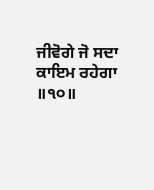ਜੀਵੋਗੇ ਜੋ ਸਦਾ ਕਾਇਮ ਰਹੇਗਾ ॥੧੦॥